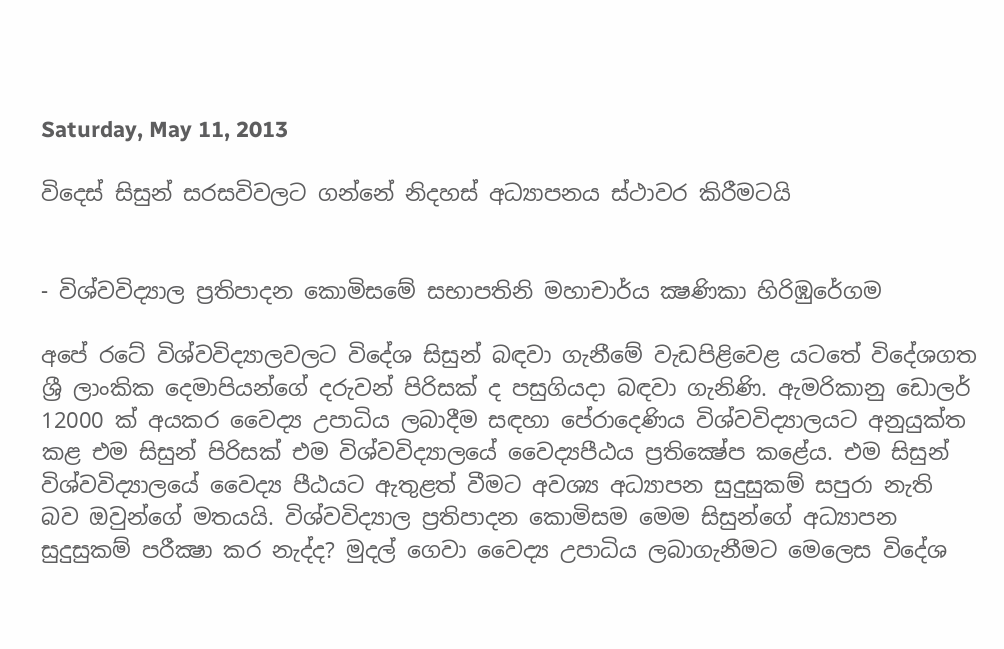Saturday, May 11, 2013

විදෙස්‌ සිසුන් සරසවිවලට ගන්නේ නිදහස්‌ අධ්‍යාපනය ස්‌ථාවර කිරීමටයි


- විශ්වවිද්‍යාල ප්‍රතිපාදන කොමිසමේ සභාපතිනි මහාචාර්ය ක්‍ෂණිකා හිරිඹුරේගම

අපේ රටේ විශ්වවිද්‍යාලවලට විදේශ සිසුන් බඳවා ගැනීමේ වැඩපිළිවෙළ යටතේ විදේශගත ශ්‍රී ලාංකික දෙමාපියන්ගේ දරුවන් පිරිසක්‌ ද පසුගියදා බඳවා ගැනිණි. ඇමරිකානු ඩොලර් 12000 ක්‌ අයකර වෛද්‍ය උපාධිය ලබාදීම සඳහා පේරාදෙණිය විශ්වවිද්‍යාලයට අනුයුක්‌ත කළ එම සිසුන් පිරිසක්‌ එම විශ්වවිද්‍යාලයේ වෛද්‍යපීඨය ප්‍රතික්‍ෂේප කළේය. එම සිසුන් විශ්වවිද්‍යාලයේ වෛද්‍ය පීඨයට ඇතුළත් වීමට අවශ්‍ය අධ්‍යාපන සුදුසුකම් සපුරා නැති බව ඔවුන්ගේ මතයයි. විශ්වවිද්‍යාල ප්‍රතිපාදන කොමිසම මෙම සිසුන්ගේ අධ්‍යාපන සුදුසුකම් පරීක්‍ෂා කර නැද්ද? මුදල් ගෙවා වෛද්‍ය උපාධිය ලබාගැනීමට මෙලෙස විදේශ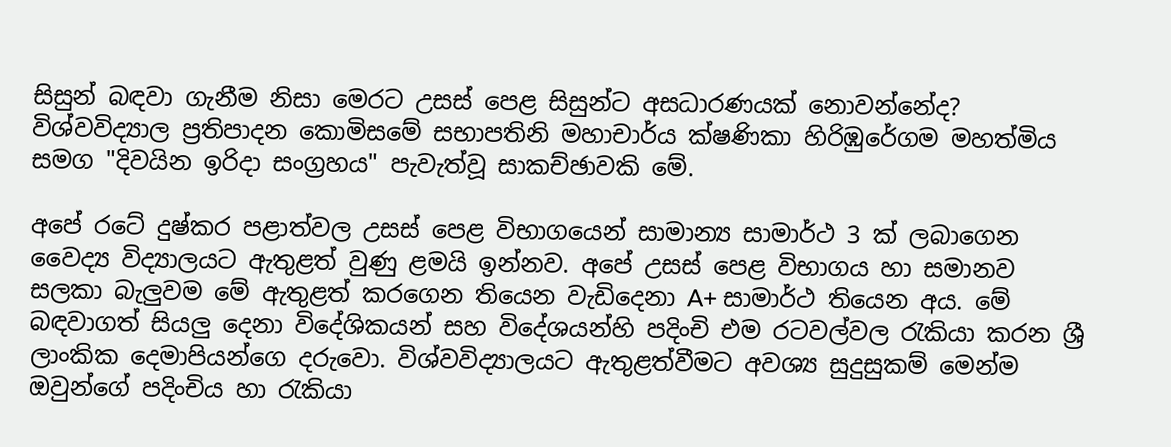සිසුන් බඳවා ගැනීම නිසා මෙරට උසස්‌ පෙළ සිසුන්ට අසධාරණයක්‌ නොවන්නේද? විශ්වවිද්‍යාල ප්‍රතිපාදන කොමිසමේ සභාපතිනි මහාචාර්ය ක්‌ෂණිකා හිරිඹුරේගම මහත්මිය සමග "දිවයින ඉරිදා සංග්‍රහය" පැවැත්වූ සාකච්ඡාවකි මේ.

අපේ රටේ දුෂ්කර පළාත්වල උසස්‌ පෙළ විභාගයෙන් සාමාන්‍ය සාමාර්ථ 3 ක්‌ ලබාගෙන වෛද්‍ය විද්‍යාලයට ඇතුළත් වුණු ළමයි ඉන්නව. අපේ උසස්‌ පෙළ විභාගය හා සමානව සලකා බැලුවම මේ ඇතුළත් කරගෙන තියෙන වැඩිදෙනා A+ සාමාර්ථ තියෙන අය. මේ බඳවාගත් සියලු දෙනා විදේශිකයන් සහ විදේශයන්හි පදිංචි එම රටවල්වල රැකියා කරන ශ්‍රී ලාංකික දෙමාපියන්ගෙ දරුවො. විශ්වවිද්‍යාලයට ඇතුළත්වීමට අවශ්‍ය සුදුසුකම් මෙන්ම ඔවුන්ගේ පදිංචිය හා රැකියා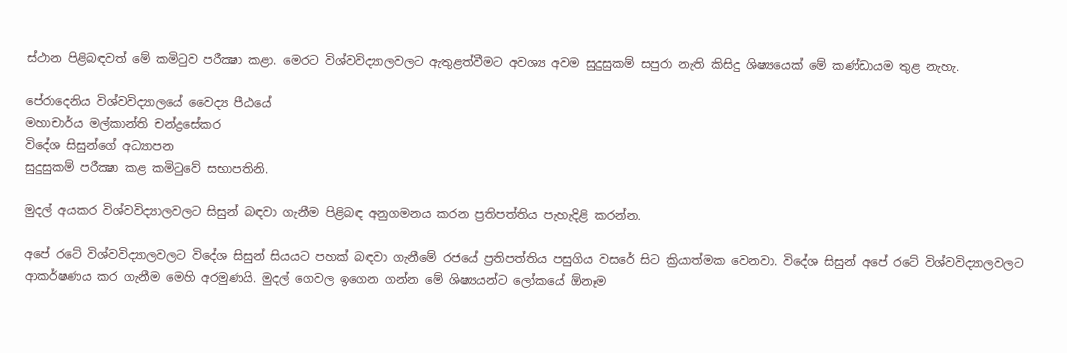ස්‌ථාන පිළිබඳවත් මේ කමිටුව පරීක්‍ෂා කළා. මෙරට විශ්වවිද්‍යාලවලට ඇතුළත්වීමට අවශ්‍ය අවම සුදුසුකම් සපුරා නැති කිසිදු ශිෂ්‍යයෙක්‌ මේ කණ්‌ඩායම තුළ නැහැ.

පේරාදෙනිය විශ්වවිද්‍යාලයේ වෛද්‍ය පීඨයේ
මහාචාර්ය මල්කාන්ති චන්ද්‍රසේකර
විදේශ සිසුන්ගේ අධ්‍යාපන
සුදුසුකම් පරීක්‍ෂා කළ කමිටුවේ සභාපතිනි.

මුදල් අයකර විශ්වවිද්‍යාලවලට සිසුන් බඳවා ගැනීම පිළිබඳ අනුගමනය කරන ප්‍රතිපත්තිය පැහැදිළි කරන්න.

අපේ රටේ විශ්වවිද්‍යාලවලට විදේශ සිසුන් සියයට පහක්‌ බඳවා ගැනීමේ රජයේ ප්‍රතිපත්තිය පසුගිය වසරේ සිට ක්‍රියාත්මක වෙනවා. විදේශ සිසුන් අපේ රටේ විශ්වවිද්‍යාලවලට ආකර්ෂණය කර ගැනීම මෙහි අරමුණයි. මුදල් ගෙවල ඉගෙන ගන්න මේ ශිෂ්‍යයන්ට ලෝකයේ ඕනෑම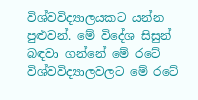විශ්වවිද්‍යාලයකට යන්න පුළුවන්. මේ විදේශ සිසුන් බඳවා ගන්නේ මේ රටේ විශ්වවිද්‍යාලවලට මේ රටේ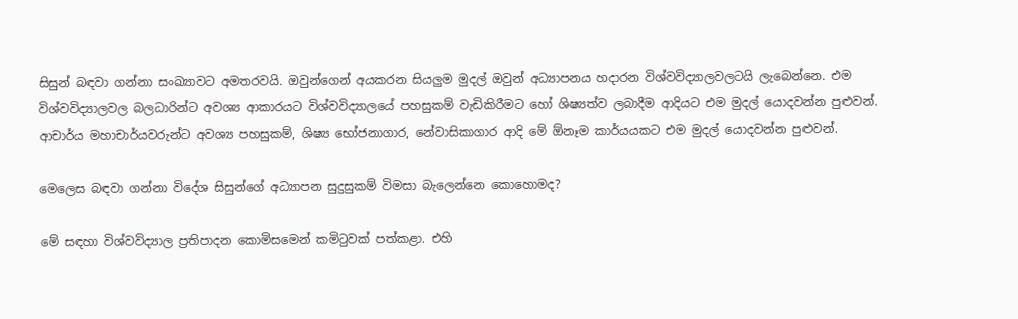සිසුන් බඳවා ගන්නා සංඛ්‍යාවට අමතරවයි. ඔවුන්ගෙන් අයකරන සියලුම මුදල් ඔවුන් අධ්‍යාපනය හදාරන විශ්වවිද්‍යාලවලටයි ලැබෙන්නෙ. එම විශ්වවිද්‍යාලවල බලධාරින්ට අවශ්‍ය ආකාරයට විශ්වවිද්‍යාලයේ පහසුකම් වැඩිකිරීමට හෝ ශිෂ්‍යත්ව ලබාදීම ආදියට එම මුදල් යොදවන්න පුළුවන්. ආචාර්ය මහාචාර්යවරුන්ට අවශ්‍ය පහසුකම්, ශිෂ්‍ය භෝජනාගාර, නේවාසිකාගාර ආදි මේ ඕනෑම කාර්යයකට එම මුදල් යොදවන්න පුළුවන්.

මෙලෙස බඳවා ගන්නා විදේශ සිසුන්ගේ අධ්‍යාපන සුදුසුකම් විමසා බැලෙන්නෙ කොහොමද?

මේ සඳහා විශ්වවිද්‍යාල ප්‍රතිපාදන කොමිසමෙන් කමිටුවක්‌ පත්කළා. එහි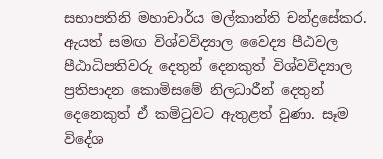සභාපතිනි මහාචාර්ය මල්කාන්ති චන්ද්‍රසේකර. ඇයත් සමඟ විශ්වවිද්‍යාල වෛද්‍ය පීඨවල පීඨාධිපතිවරු දෙතුන් දෙනකුත් විශ්වවිද්‍යාල ප්‍රතිපාදන කොමිසමේ නිලධාරීන් දෙතුන් දෙනෙකුත් ඒ කමිටුවට ඇතුළත් වුණා. සෑම විදේශ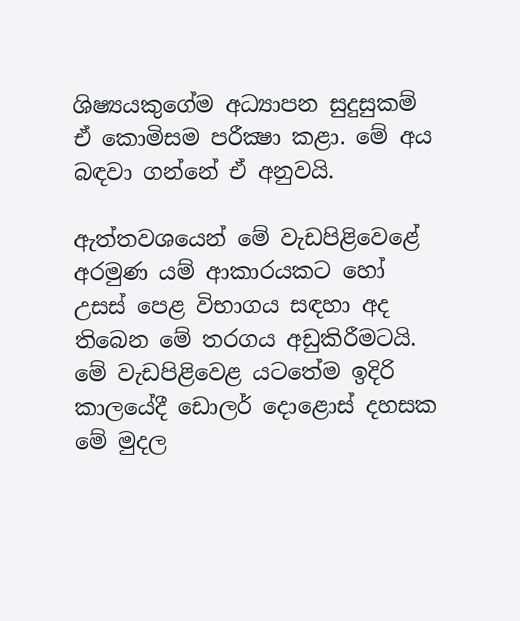ශිෂ්‍යයකුගේම අධ්‍යාපන සුදුසුකම් ඒ කොමිසම පරීක්‍ෂා කළා. මේ අය බඳවා ගන්නේ ඒ අනුවයි.

ඇත්තවශයෙන් මේ වැඩපිළිවෙළේ අරමුණ යම් ආකාරයකට හෝ උසස්‌ පෙළ විභාගය සඳහා අද තිබෙන මේ තරගය අඩුකිරීමටයි. මේ වැඩපිළිවෙළ යටතේම ඉදිරි කාලයේදී ඩොලර් දොළොස්‌ දහසක මේ මුදල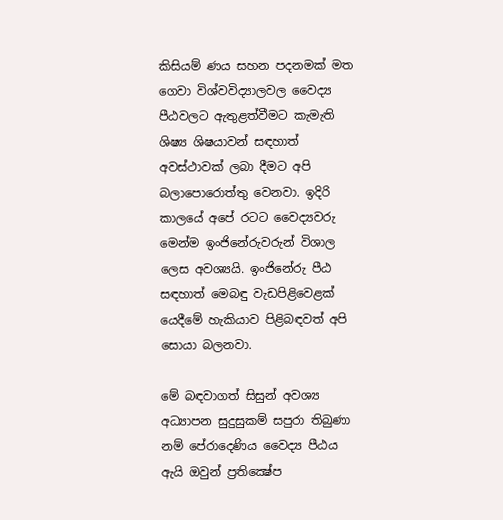කිසියම් ණය සහන පදනමක්‌ මත ගෙවා විශ්වවිද්‍යාලවල වෛද්‍ය පීඨවලට ඇතුළත්වීමට කැමැති ශිෂ්‍ය ශිෂයාවන් සඳහාත් අවස්‌ථාවක්‌ ලබා දීමට අපි බලාපොරොත්තු වෙනවා. ඉදිරි කාලයේ අපේ රටට වෛද්‍යවරු මෙන්ම ඉංජිනේරුවරුන් විශාල ලෙස අවශ්‍යයි. ඉංජිනේරු පීඨ සඳහාත් මෙබඳු වැඩපිළිවෙළක්‌ යෙදීමේ හැකියාව පිළිබඳවත් අපි සොයා බලනවා.

මේ බඳවාගත් සිසුන් අවශ්‍ය අධ්‍යාපන සුදුසුකම් සපුරා තිබුණා නම් පේරාදෙණිය වෛද්‍ය පීඨය ඇයි ඔවුන් ප්‍රතික්‍ෂේප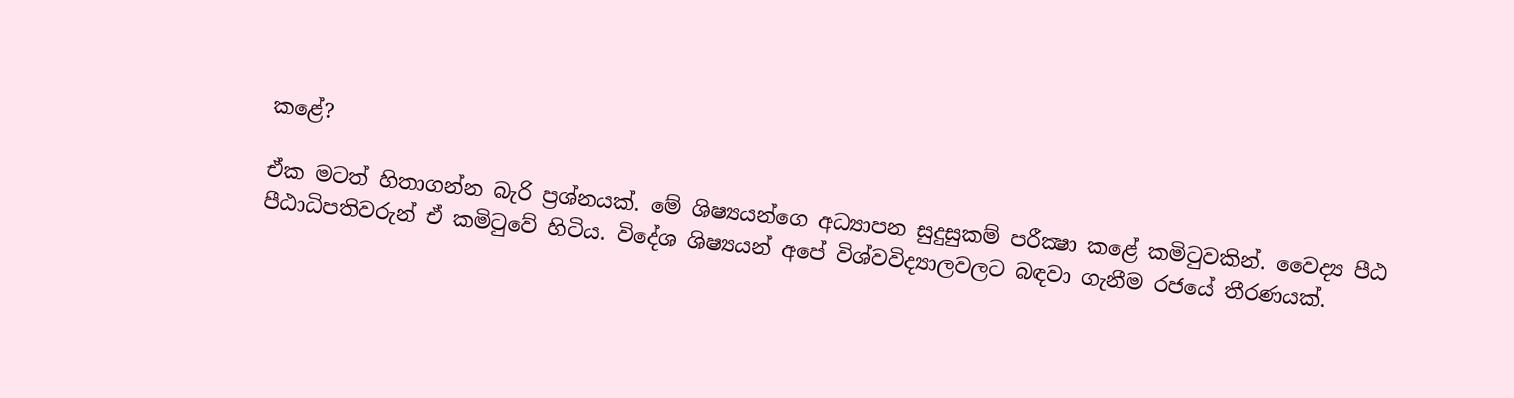කළේ?

ඒක මටත් හිතාගන්න බැරි ප්‍රශ්නයක්‌. මේ ශිෂ්‍යයන්ගෙ අධ්‍යාපන සුදුසුකම් පරීක්‍ෂා කළේ කමිටුවකින්. වෛද්‍ය පීඨ පීඨාධිපතිවරුන් ඒ කමිටුවේ හිටිය. විදේශ ශිෂ්‍යයන් අපේ විශ්වවිද්‍යාලවලට බඳවා ගැනීම රජයේ තීරණයක්‌.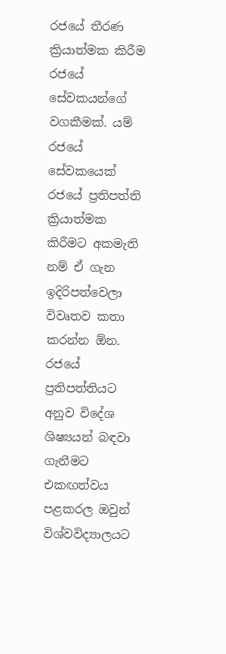රජයේ තීරණ ක්‍රියාත්මක කිරීම රජයේ සේවකයන්ගේ වගකීමක්‌. යම් රජයේ සේවකයෙක්‌ රජයේ ප්‍රතිපත්ති ක්‍රියාත්මක කිරීමට අකමැති නම් ඒ ගැන ඉදිරිපත්වෙලා විවෘතව කතා කරන්න ඕන. රජයේ ප්‍රතිපත්තියට අනුව විදේශ ශිෂ්‍යයන් බඳවා ගැනීමට එකඟත්වය පළකරල ඔවුන් විශ්වවිද්‍යාලයට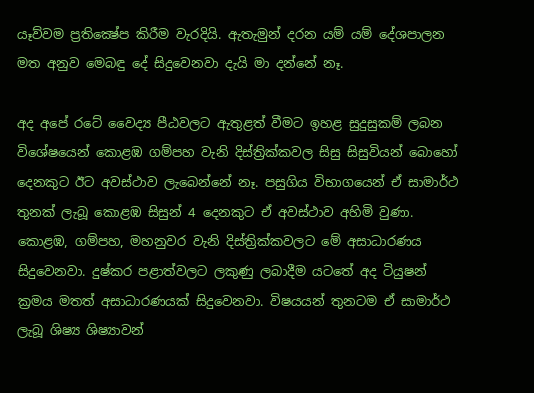යෑව්වම ප්‍රතික්‍ෂේප කිරීම වැරදියි. ඇතැමුන් දරන යම් යම් දේශපාලන මත අනුව මෙබඳු දේ සිදුවෙනවා දැයි මා දන්නේ නෑ.

අද අපේ රටේ වෛද්‍ය පීඨවලට ඇතුළත් වීමට ඉහළ සුදුසුකම් ලබන විශේෂයෙන් කොළඹ ගම්පහ වැනි දිස්‌ත්‍රික්‌කවල සිසු සිසුවියන් බොහෝ දෙනකුට ඊට අවස්‌ථාව ලැබෙන්නේ නෑ. පසුගිය විභාගයෙන් ඒ සාමාර්ථ තුනක්‌ ලැබූ කොළඹ සිසුන් 4 දෙනකුට ඒ අවස්‌ථාව අහිමි වුණා. කොළඹ, ගම්පහ, මහනුවර වැනි දිස්‌ත්‍රික්‌කවලට මේ අසාධාරණය සිදුවෙනවා. දුෂ්කර පළාත්වලට ලකුණු ලබාදීම යටතේ අද ටියුෂන් ක්‍රමය මතත් අසාධාරණයක්‌ සිදුවෙනවා. විෂයයන් තුනටම ඒ සාමාර්ථ ලැබූ ශිෂ්‍ය ශිෂ්‍යාවන්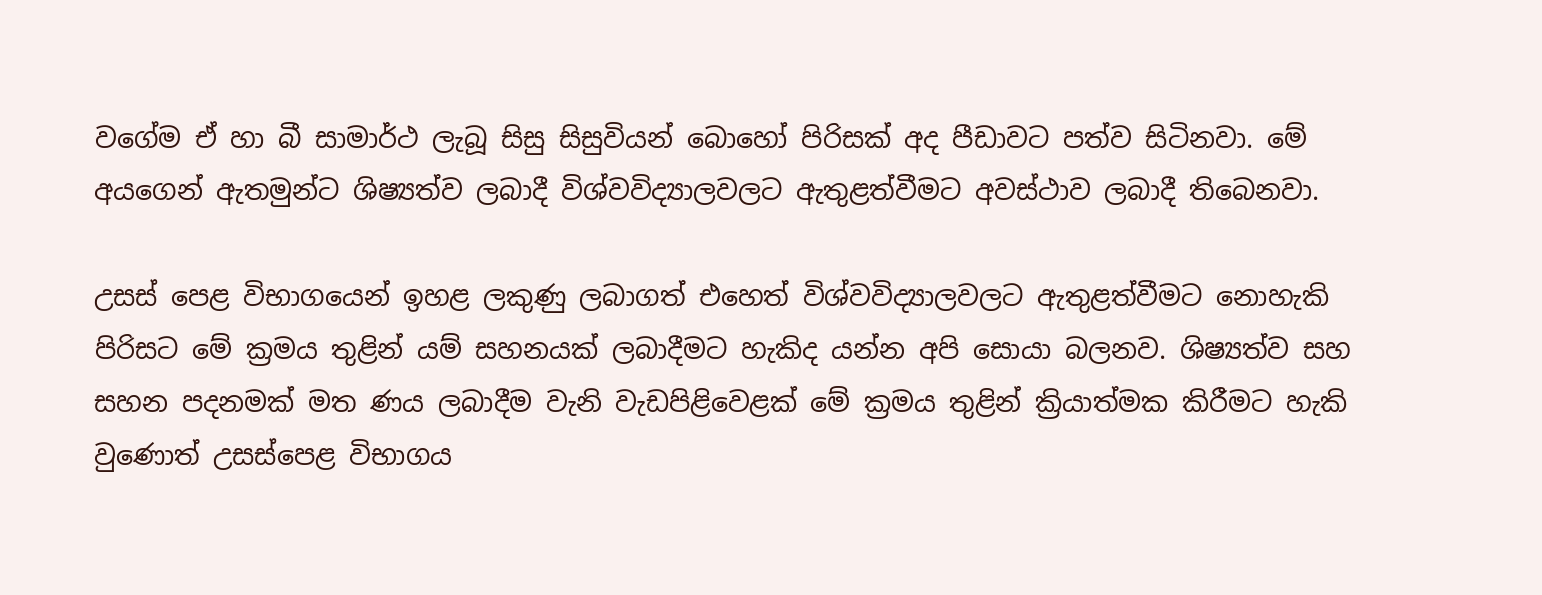වගේම ඒ හා බී සාමාර්ථ ලැබූ සිසු සිසුවියන් බොහෝ පිරිසක්‌ අද පීඩාවට පත්ව සිටිනවා. මේ අයගෙන් ඇතමුන්ට ශිෂ්‍යත්ව ලබාදී විශ්වවිද්‍යාලවලට ඇතුළත්වීමට අවස්‌ථාව ලබාදී තිබෙනවා.

උසස්‌ පෙළ විභාගයෙන් ඉහළ ලකුණු ලබාගත් එහෙත් විශ්වවිද්‍යාලවලට ඇතුළත්වීමට නොහැකි පිරිසට මේ ක්‍රමය තුළින් යම් සහනයක්‌ ලබාදීමට හැකිද යන්න අපි සොයා බලනව. ශිෂ්‍යත්ව සහ සහන පදනමක්‌ මත ණය ලබාදීම වැනි වැඩපිළිවෙළක්‌ මේ ක්‍රමය තුළින් ක්‍රියාත්මක කිරීමට හැකි වුණොත් උසස්‌පෙළ විභාගය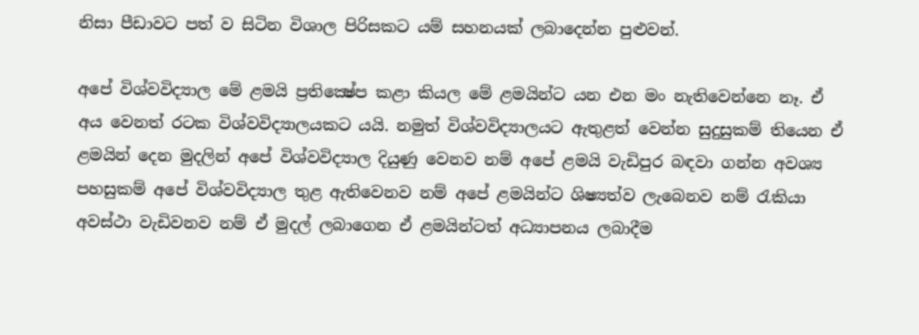නිසා පීඩාවට පත් ව සිටින විශාල පිරිසකට යම් සහනයක්‌ ලබාදෙන්න පුළුවන්.

අපේ විශ්වවිද්‍යාල මේ ළමයි ප්‍රතික්‍ෂේප කළා කියල මේ ළමයින්ට යන එන මං නැතිවෙන්නෙ නෑ. ඒ අය වෙනත් රටක විශ්වවිද්‍යාලයකට යයි. නමුත් විශ්වවිද්‍යාලයට ඇතුළත් වෙන්න සුදුසුකම් තියෙන ඒ ළමයින් දෙන මුදලින් අපේ විශ්වවිද්‍යාල දියුණු වෙනව නම් අපේ ළමයි වැඩිපුර බඳවා ගන්න අවශ්‍ය පහසුකම් අපේ විශ්වවිද්‍යාල තුළ ඇතිවෙනව නම් අපේ ළමයින්ට ශිෂ්‍යත්ව ලැබෙනව නම් රැකියා අවස්‌ථා වැඩිවනව නම් ඒ මුදල් ලබාගෙන ඒ ළමයින්ටත් අධ්‍යාපනය ලබාදීම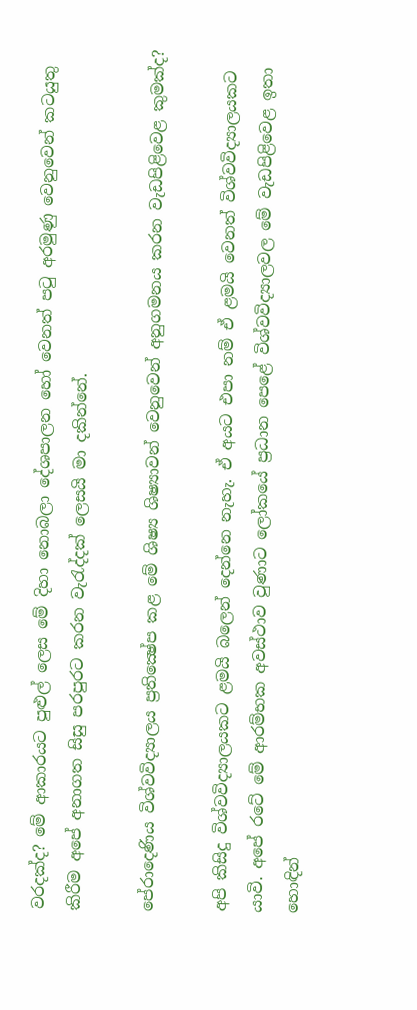වරදක්‌ද? මේ ආකාරයට පුළුල් ලෙස මේ දිහා නොබලා දේශපාලන හෝ වෙනත් පටු අරමුණු වෙනුවෙන් කටයුතු කිරීම අපේ අනාගත සිසු පරපුරට කරන වැරැද්දක්‌ ලෙසයි මා දකින්නේ.

පේරාදෙණිය විශ්වවිද්‍යාලය ප්‍රතික්‍ෂේප කළ මේ ශිෂ්‍ය ශිෂ්‍යාවන් වෙනුවෙන් අනුගමනය කරන වැඩපිළිවෙළ කුමක්‌ද?

අපි කිසිදු විශ්වවිද්‍යාලයකට ළමයි බලෙන් දෙන්නෙ නැහැ. ඒ අයට එපා නම් ඒ ළමයි වෙනත් විශ්වවිද්‍යාලයකට යාවි. අපේ රටේ මේ ආරම්භක අවස්‌ථාව වුණාට ලෝකයේ ප්‍රධාන පෙළේ විශ්වවිද්‍යාලවල මේ වැඩපිළිවෙළ ඉතා හොඳින්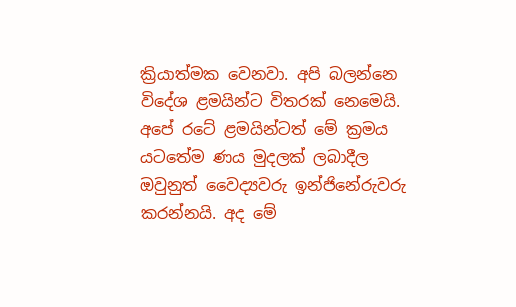ක්‍රියාත්මක වෙනවා. අපි බලන්නෙ විදේශ ළමයින්ට විතරක්‌ නෙමෙයි. අපේ රටේ ළමයින්ටත් මේ ක්‍රමය යටතේම ණය මුදලක්‌ ලබාදීල ඔවුනුත් වෛද්‍යවරු ඉන්ජිනේරුවරු කරන්නයි. අද මේ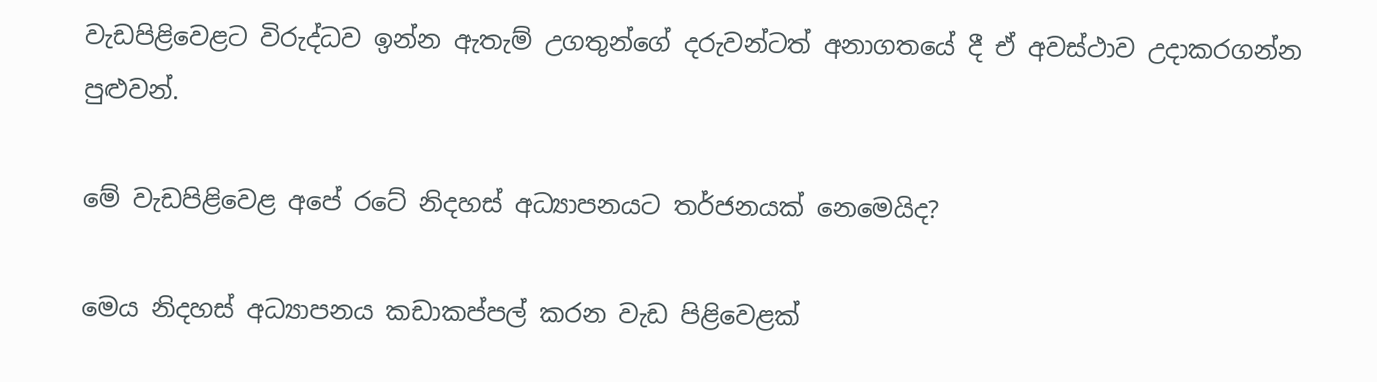වැඩපිළිවෙළට විරුද්ධව ඉන්න ඇතැම් උගතුන්ගේ දරුවන්ටත් අනාගතයේ දී ඒ අවස්‌ථාව උදාකරගන්න පුළුවන්.

මේ වැඩපිළිවෙළ අපේ රටේ නිදහස්‌ අධ්‍යාපනයට තර්ජනයක්‌ නෙමෙයිද?

මෙය නිදහස්‌ අධ්‍යාපනය කඩාකප්පල් කරන වැඩ පිළිවෙළක්‌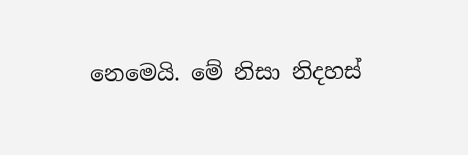නෙමෙයි. මේ නිසා නිදහස්‌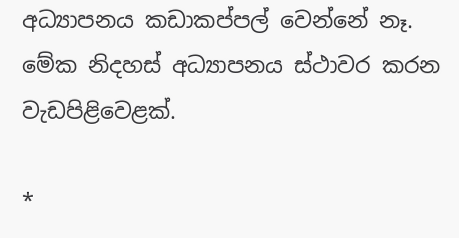අධ්‍යාපනය කඩාකප්පල් වෙන්නේ නෑ. මේක නිදහස්‌ අධ්‍යාපනය ස්‌ථාවර කරන වැඩපිළිවෙළක්‌.

*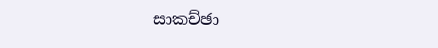සාකච්ඡා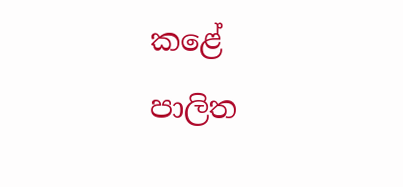කළේ
පාලිත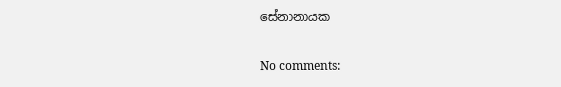සේනානායක

No comments: